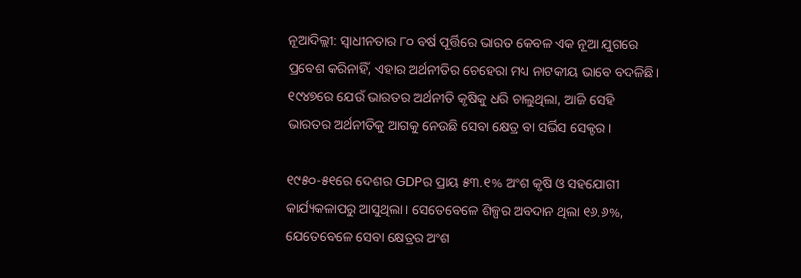ନୂଆଦିଲ୍ଲୀ: ସ୍ୱାଧୀନତାର ୮୦ ବର୍ଷ ପୂର୍ତ୍ତିରେ ଭାରତ କେବଳ ଏକ ନୂଆ ଯୁଗରେ ପ୍ରବେଶ କରିନାହିଁ, ଏହାର ଅର୍ଥନୀତିର ଚେହେରା ମଧ୍ୟ ନାଟକୀୟ ଭାବେ ବଦଳିଛି। ୧୯୪୭ରେ ଯେଉଁ ଭାରତର ଅର୍ଥନୀତି କୃଷିକୁ ଧରି ଚାଲୁଥିଲା, ଆଜି ସେହି ଭାରତର ଅର୍ଥନୀତିକୁ ଆଗକୁ ନେଉଛି ସେବା କ୍ଷେତ୍ର ବା ସର୍ଭିସ ସେକ୍ଟର।

୧୯୫୦-୫୧ରେ ଦେଶର GDPର ପ୍ରାୟ ୫୩.୧% ଅଂଶ କୃଷି ଓ ସହଯୋଗୀ କାର୍ଯ୍ୟକଳାପରୁ ଆସୁଥିଲା। ସେତେବେଳେ ଶିଳ୍ପର ଅବଦାନ ଥିଲା ୧୬.୬%, ଯେତେବେଳେ ସେବା କ୍ଷେତ୍ରର ଅଂଶ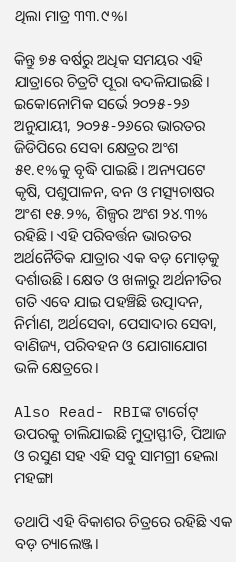ଥିଲା ମାତ୍ର ୩୩.୯%।

କିନ୍ତୁ ୭୫ ବର୍ଷରୁ ଅଧିକ ସମୟର ଏହି ଯାତ୍ରାରେ ଚିତ୍ରଟି ପୂରା ବଦଳିଯାଇଛି। ଇକୋନୋମିକ ସର୍ଭେ ୨୦୨୫-୨୬ ଅନୁଯାୟୀ, ୨୦୨୫-୨୬ରେ ଭାରତର ଜିଡିପିରେ ସେବା କ୍ଷେତ୍ରର ଅଂଶ ୫୧.୧%କୁ ବୃଦ୍ଧି ପାଇଛି। ଅନ୍ୟପଟେ କୃଷି, ପଶୁପାଳନ, ବନ ଓ ମତ୍ସ୍ୟଚାଷର ଅଂଶ ୧୫.୨%, ଶିଳ୍ପର ଅଂଶ ୨୪.୩% ରହିଛି। ଏହି ପରିବର୍ତ୍ତନ ଭାରତର ଅର୍ଥନୈତିକ ଯାତ୍ରାର ଏକ ବଡ଼ ମୋଡ଼କୁ ଦର୍ଶାଉଛି। କ୍ଷେତ ଓ ଖଳାରୁ ଅର୍ଥନୀତିର ଗତି ଏବେ ଯାଇ ପହଞ୍ଚିଛି ଉତ୍ପାଦନ, ନିର୍ମାଣ, ଅର୍ଥସେବା, ପେସାଦାର ସେବା, ବାଣିଜ୍ୟ, ପରିବହନ ଓ ଯୋଗାଯୋଗ ଭଳି କ୍ଷେତ୍ରରେ।

Also Read- RBIଙ୍କ ଟାର୍ଗେଟ୍ ଉପରକୁ ଚାଲିଯାଇଛି ମୁଦ୍ରାସ୍ଫୀତି, ପିଆଜ ଓ ରସୁଣ ସହ ଏହି ସବୁ ସାମଗ୍ରୀ ହେଲା ମହଙ୍ଗା

ତଥାପି ଏହି ବିକାଶର ଚିତ୍ରରେ ରହିଛି ଏକ ବଡ଼ ଚ୍ୟାଲେଞ୍ଜ।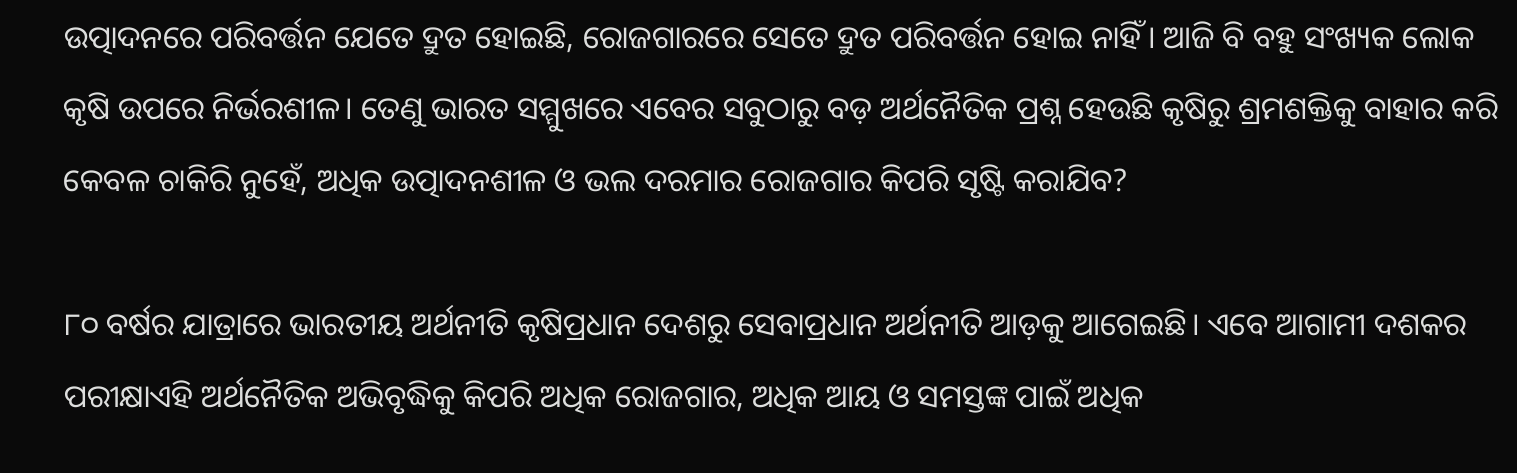ଉତ୍ପାଦନରେ ପରିବର୍ତ୍ତନ ଯେତେ ଦ୍ରୁତ ହୋଇଛି, ରୋଜଗାରରେ ସେତେ ଦ୍ରୁତ ପରିବର୍ତ୍ତନ ହୋଇ ନାହିଁ। ଆଜି ବି ବହୁ ସଂଖ୍ୟକ ଲୋକ କୃଷି ଉପରେ ନିର୍ଭରଶୀଳ। ତେଣୁ ଭାରତ ସମ୍ମୁଖରେ ଏବେର ସବୁଠାରୁ ବଡ଼ ଅର୍ଥନୈତିକ ପ୍ରଶ୍ନ ହେଉଛି କୃଷିରୁ ଶ୍ରମଶକ୍ତିକୁ ବାହାର କରି କେବଳ ଚାକିରି ନୁହେଁ, ଅଧିକ ଉତ୍ପାଦନଶୀଳ ଓ ଭଲ ଦରମାର ରୋଜଗାର କିପରି ସୃଷ୍ଟି କରାଯିବ?

୮୦ ବର୍ଷର ଯାତ୍ରାରେ ଭାରତୀୟ ଅର୍ଥନୀତି କୃଷିପ୍ରଧାନ ଦେଶରୁ ସେବାପ୍ରଧାନ ଅର୍ଥନୀତି ଆଡ଼କୁ ଆଗେଇଛି। ଏବେ ଆଗାମୀ ଦଶକର ପରୀକ୍ଷାଏହି ଅର୍ଥନୈତିକ ଅଭିବୃଦ୍ଧିକୁ କିପରି ଅଧିକ ରୋଜଗାର, ଅଧିକ ଆୟ ଓ ସମସ୍ତଙ୍କ ପାଇଁ ଅଧିକ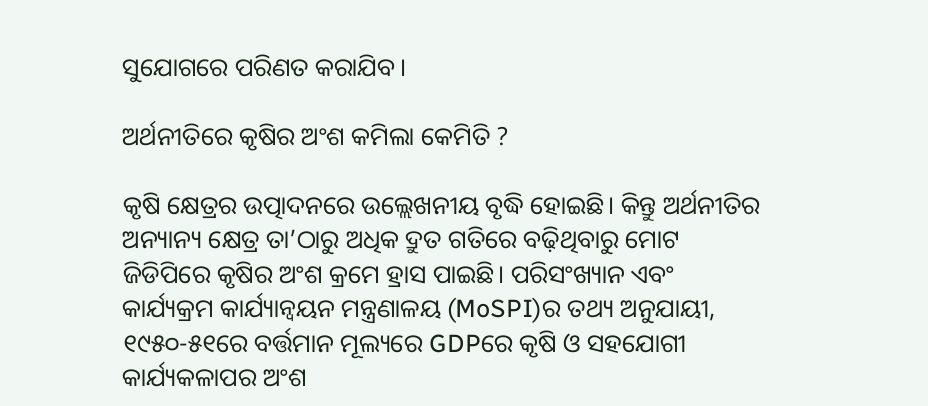ସୁଯୋଗରେ ପରିଣତ କରାଯିବ।

ଅର୍ଥନୀତିରେ କୃଷିର ଅଂଶ କମିଲା କେମିତି ?

କୃଷି କ୍ଷେତ୍ରର ଉତ୍ପାଦନରେ ଉଲ୍ଲେଖନୀୟ ବୃଦ୍ଧି ହୋଇଛି। କିନ୍ତୁ ଅର୍ଥନୀତିର ଅନ୍ୟାନ୍ୟ କ୍ଷେତ୍ର ତା’ଠାରୁ ଅଧିକ ଦ୍ରୁତ ଗତିରେ ବଢ଼ିଥିବାରୁ ମୋଟ ଜିଡିପିରେ କୃଷିର ଅଂଶ କ୍ରମେ ହ୍ରାସ ପାଇଛି। ପରିସଂଖ୍ୟାନ ଏବଂ କାର୍ଯ୍ୟକ୍ରମ କାର୍ଯ୍ୟାନ୍ୱୟନ ମନ୍ତ୍ରଣାଳୟ (MoSPI)ର ତଥ୍ୟ ଅନୁଯାୟୀ, ୧୯୫୦-୫୧ରେ ବର୍ତ୍ତମାନ ମୂଲ୍ୟରେ GDPରେ କୃଷି ଓ ସହଯୋଗୀ କାର୍ଯ୍ୟକଳାପର ଅଂଶ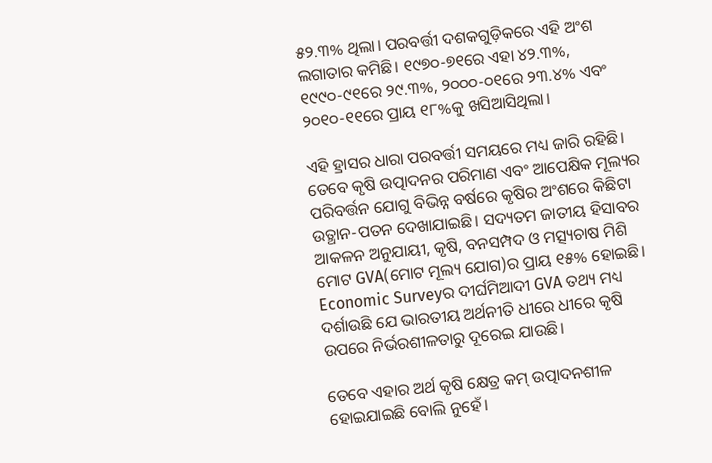୫୨.୩% ଥିଲା। ପରବର୍ତ୍ତୀ ଦଶକଗୁଡ଼ିକରେ ଏହି ଅଂଶ ଲଗାତାର କମିଛି। ୧୯୭୦-୭୧ରେ ଏହା ୪୨.୩%, ୧୯୯୦-୯୧ରେ ୨୯.୩%, ୨୦୦୦-୦୧ରେ ୨୩.୪% ଏବଂ ୨୦୧୦-୧୧ରେ ପ୍ରାୟ ୧୮%କୁ ଖସିଆସିଥିଲା।

ଏହି ହ୍ରାସର ଧାରା ପରବର୍ତ୍ତୀ ସମୟରେ ମଧ୍ୟ ଜାରି ରହିଛି। ତେବେ କୃଷି ଉତ୍ପାଦନର ପରିମାଣ ଏବଂ ଆପେକ୍ଷିକ ମୂଲ୍ୟର ପରିବର୍ତ୍ତନ ଯୋଗୁ ବିଭିନ୍ନ ବର୍ଷରେ କୃଷିର ଅଂଶରେ କିଛିଟା ଉତ୍ଥାନ-ପତନ ଦେଖାଯାଇଛି। ସଦ୍ୟତମ ଜାତୀୟ ହିସାବର ଆକଳନ ଅନୁଯାୟୀ, କୃଷି, ବନସମ୍ପଦ ଓ ମତ୍ସ୍ୟଚାଷ ମିଶି ମୋଟ GVA(ମୋଟ ମୂଲ୍ୟ ଯୋଗ)ର ପ୍ରାୟ ୧୫% ହୋଇଛି। Economic Surveyର ଦୀର୍ଘମିଆଦୀ GVA ତଥ୍ୟ ମଧ୍ୟ ଦର୍ଶାଉଛି ଯେ ଭାରତୀୟ ଅର୍ଥନୀତି ଧୀରେ ଧୀରେ କୃଷି ଉପରେ ନିର୍ଭରଶୀଳତାରୁ ଦୂରେଇ ଯାଉଛି।

ତେବେ ଏହାର ଅର୍ଥ କୃଷି କ୍ଷେତ୍ର କମ୍ ଉତ୍ପାଦନଶୀଳ ହୋଇଯାଇଛି ବୋଲି ନୁହେଁ।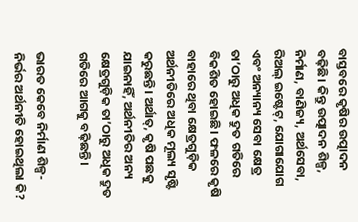ବାସ୍ତବରେ କୃଷିର ଉତ୍ପାଦନ ବଢ଼ିଛି। କିନ୍ତୁ ଉତ୍ପାଦନ ଶିଳ୍ପ, ନିର୍ମାଣ, ବାଣିଜ୍ୟ, ଅର୍ଥସେବା, ରିଅଲ୍ ଇଷ୍ଟେଟ୍, ଯୋଗାଯୋଗ ଏବଂ ଅନ୍ୟାନ୍ୟ ସେବା କ୍ଷେତ୍ର ତା’ଠାରୁ ଅଧିକ ଦ୍ରୁତ ଗତିରେ ବିକଶିତ ହୋଇଛି। ଫଳରେ କୃଷି ବାହାରେ ଥିବା କ୍ଷେତ୍ରଗୁଡ଼ିକ ଅର୍ଥନୀତିରେ ଅଧିକ ମୂଲ୍ୟ ସୃଷ୍ଟି କରୁଛନ୍ତି। ଅର୍ଥାତ୍, କୃଷି ପଛକୁ ଯାଇନାହିଁ, ଅର୍ଥନୀତିର ଅନ୍ୟ କ୍ଷେତ୍ରଗୁଡ଼ିକ ତା’ଠାରୁ ଅଧିକ ଦ୍ରୁତ ଗତିରେ ଆଗକୁ ବଢ଼ିଛନ୍ତି।

ଭାରତ କେବେ ନିର୍ମାଣ ଶିଳ୍ପ-ନିର୍ଭର ଅର୍ଥନୀତି ହୋଇଥିଲା କି?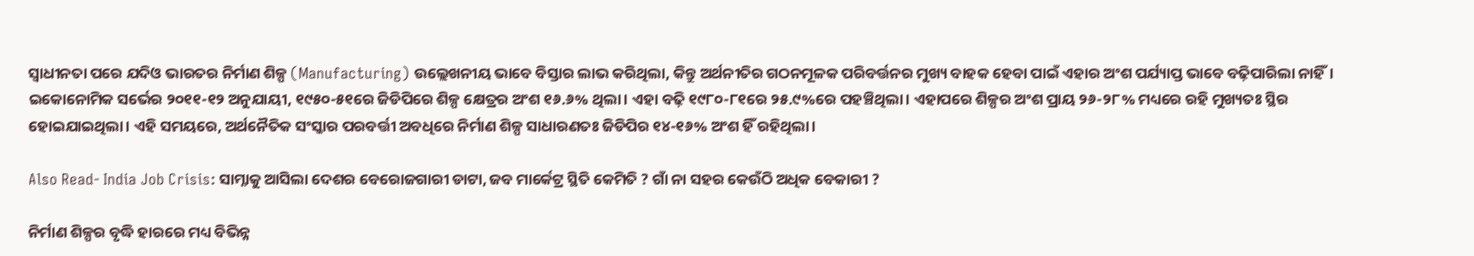ସ୍ୱାଧୀନତା ପରେ ଯଦିଓ ଭାରତର ନିର୍ମାଣ ଶିଳ୍ପ (Manufacturing) ଉଲ୍ଲେଖନୀୟ ଭାବେ ବିସ୍ତାର ଲାଭ କରିଥିଲା, କିନ୍ତୁ ଅର୍ଥନୀତିର ଗଠନମୂଳକ ପରିବର୍ତ୍ତନର ମୁଖ୍ୟ ବାହକ ହେବା ପାଇଁ ଏହାର ଅଂଶ ପର୍ଯ୍ୟାପ୍ତ ଭାବେ ବଢ଼ିପାରିଲା ନାହିଁ। ଇକୋନୋମିକ ସର୍ଭେର ୨୦୧୧-୧୨ ଅନୁଯାୟୀ, ୧୯୫୦-୫୧ରେ ଜିଡିପିରେ ଶିଳ୍ପ କ୍ଷେତ୍ରର ଅଂଶ ୧୬.୬% ଥିଲା। ଏହା ବଢ଼ି ୧୯୮୦-୮୧ରେ ୨୫.୯%ରେ ପହଞ୍ଚିଥିଲା। ଏହାପରେ ଶିଳ୍ପର ଅଂଶ ପ୍ରାୟ ୨୬-୨୮% ମଧ୍ୟରେ ରହି ମୁଖ୍ୟତଃ ସ୍ଥିର ହୋଇଯାଇଥିଲା। ଏହି ସମୟରେ, ଅର୍ଥନୈତିକ ସଂସ୍କାର ପରବର୍ତ୍ତୀ ଅବଧିରେ ନିର୍ମାଣ ଶିଳ୍ପ ସାଧାରଣତଃ ଜିଡିପିର ୧୪-୧୬% ଅଂଶ ହିଁ ରହିଥିଲା।

Also Read- India Job Crisis: ସାମ୍ନାକୁ ଆସିଲା ଦେଶର ବେରୋଜଗାରୀ ଡାଟା, ଜବ ମାର୍କେଟ୍ର ସ୍ଥିତି କେମିତି ? ଗାଁ ନା ସହର କେଉଁଠି ଅଧିକ ବେକାରୀ ?

ନିର୍ମାଣ ଶିଳ୍ପର ବୃଦ୍ଧି ହାରରେ ମଧ୍ୟ ବିଭିନ୍ନ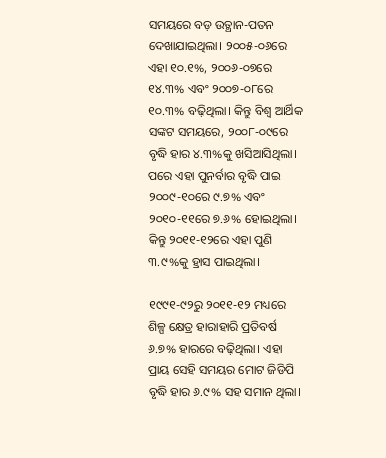ସମୟରେ ବଡ଼ ଉତ୍ଥାନ-ପତନ ଦେଖାଯାଇଥିଲା। ୨୦୦୫-୦୬ରେ ଏହା ୧୦.୧%, ୨୦୦୬-୦୭ରେ ୧୪.୩% ଏବଂ ୨୦୦୭-୦୮ରେ ୧୦.୩% ବଢ଼ିଥିଲା। କିନ୍ତୁ ବିଶ୍ୱ ଆର୍ଥିକ ସଙ୍କଟ ସମୟରେ, ୨୦୦୮-୦୯ରେ ବୃଦ୍ଧି ହାର ୪.୩%କୁ ଖସିଆସିଥିଲା। ପରେ ଏହା ପୁନର୍ବାର ବୃଦ୍ଧି ପାଇ ୨୦୦୯-୧୦ରେ ୯.୭% ଏବଂ ୨୦୧୦-୧୧ରେ ୭.୬% ହୋଇଥିଲା। କିନ୍ତୁ ୨୦୧୧-୧୨ରେ ଏହା ପୁଣି ୩.୯%କୁ ହ୍ରାସ ପାଇଥିଲା।

୧୯୯୧-୯୨ରୁ ୨୦୧୧-୧୨ ମଧ୍ୟରେ ଶିଳ୍ପ କ୍ଷେତ୍ର ହାରାହାରି ପ୍ରତିବର୍ଷ ୬.୭% ହାରରେ ବଢ଼ିଥିଲା। ଏହା ପ୍ରାୟ ସେହି ସମୟର ମୋଟ ଜିଡିପି ବୃଦ୍ଧି ହାର ୬.୯% ସହ ସମାନ ଥିଲା।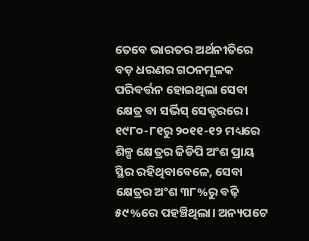ତେବେ ଭାରତର ଅର୍ଥନୀତିରେ ବଡ଼ ଧରଣର ଗଠନମୂଳକ ପରିବର୍ତ୍ତନ ହୋଇଥିଲା ସେବା କ୍ଷେତ୍ର ବା ସର୍ଭିସ୍ ସେକ୍ଟରରେ। ୧୯୮୦-୮୧ରୁ ୨୦୧୧-୧୨ ମଧ୍ୟରେ ଶିଳ୍ପ କ୍ଷେତ୍ରର ଜିଡିପି ଅଂଶ ପ୍ରାୟ ସ୍ଥିର ରହିଥିବାବେଳେ, ସେବା କ୍ଷେତ୍ରର ଅଂଶ ୩୮%ରୁ ବଢ଼ି ୫୯%ରେ ପହଞ୍ଚିଥିଲା। ଅନ୍ୟପଟେ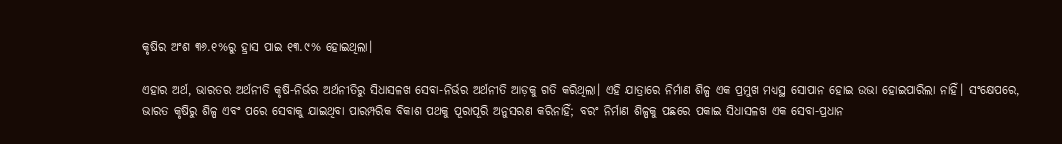କୃଷିର ଅଂଶ ୩୬.୧%ରୁ ହ୍ରାସ ପାଇ ୧୩.୯% ହୋଇଥିଲା।

ଏହାର ଅର୍ଥ, ଭାରତର ଅର୍ଥନୀତି କୃଷି-ନିର୍ଭର ଅର୍ଥନୀତିରୁ ସିଧାସଳଖ ସେବା-ନିର୍ଭର ଅର୍ଥନୀତି ଆଡ଼କୁ ଗତି କରିଥିଲା। ଏହି ଯାତ୍ରାରେ ନିର୍ମାଣ ଶିଳ୍ପ ଏକ ପ୍ରମୁଖ ମଧ୍ୟସ୍ଥ ସୋପାନ ହୋଇ ଉଭା ହୋଇପାରିଲା ନାହିଁ। ସଂକ୍ଷେପରେ, ଭାରତ କୃଷିରୁ ଶିଳ୍ପ ଏବଂ ପରେ ସେବାକୁ ଯାଇଥିବା ପାରମ୍ପରିକ ବିକାଶ ପଥକୁ ପୂରାପୂରି ଅନୁସରଣ କରିନାହିଁ; ବରଂ ନିର୍ମାଣ ଶିଳ୍ପକୁ ପଛରେ ପକାଇ ସିଧାସଳଖ ଏକ ସେବା-ପ୍ରଧାନ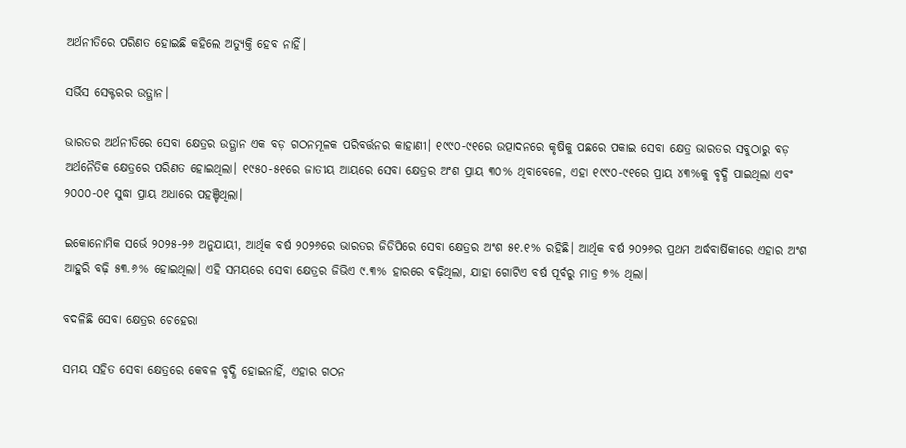ଅର୍ଥନୀତିରେ ପରିଣତ ହୋଇଛି କହିଲେ ଅତ୍ୟୁକ୍ତି ହେବ ନାହିଁ।

ସର୍ଭିସ ସେକ୍ଟରର ଉତ୍ଥାନ।

ଭାରତର ଅର୍ଥନୀତିରେ ସେବା କ୍ଷେତ୍ରର ଉତ୍ଥାନ ଏକ ବଡ଼ ଗଠନମୂଳକ ପରିବର୍ତ୍ତନର କାହାଣୀ। ୧୯୯୦-୯୧ରେ ଉତ୍ପାଦନରେ କୃଷିକୁ ପଛରେ ପକାଇ ସେବା କ୍ଷେତ୍ର ଭାରତର ସବୁଠାରୁ ବଡ଼ ଅର୍ଥନୈତିକ କ୍ଷେତ୍ରରେ ପରିଣତ ହୋଇଥିଲା। ୧୯୫୦-୫୧ରେ ଜାତୀୟ ଆୟରେ ସେବା କ୍ଷେତ୍ରର ଅଂଶ ପ୍ରାୟ ୩୦% ଥିବାବେଳେ, ଏହା ୧୯୯୦-୯୧ରେ ପ୍ରାୟ ୪୩%କୁ ବୃଦ୍ଧି ପାଇଥିଲା ଏବଂ ୨୦୦୦-୦୧ ସୁଦ୍ଧା ପ୍ରାୟ ଅଧାରେ ପହଞ୍ଚିଥିଲା।

ଇକୋନୋମିକ ସର୍ଭେ ୨୦୨୫-୨୬ ଅନୁଯାୟୀ, ଆର୍ଥିକ ବର୍ଷ ୨୦୨୬ରେ ଭାରତର ଜିଡିପିରେ ସେବା କ୍ଷେତ୍ରର ଅଂଶ ୫୧.୧% ରହିଛି। ଆର୍ଥିକ ବର୍ଷ ୨୦୨୬ର ପ୍ରଥମ ଅର୍ଦ୍ଧବାର୍ଷିକୀରେ ଏହାର ଅଂଶ ଆହୁରି ବଢ଼ି ୫୩.୬% ହୋଇଥିଲା। ଏହି ସମୟରେ ସେବା କ୍ଷେତ୍ରର ଜିଭିଏ ୯.୩% ହାରରେ ବଢ଼ିଥିଲା, ଯାହା ଗୋଟିଏ ବର୍ଷ ପୂର୍ବରୁ ମାତ୍ର ୭% ଥିଲା।

ବଦଳିଛି ସେବା କ୍ଷେତ୍ରର ଚେହେରା

ସମୟ ସହିତ ସେବା କ୍ଷେତ୍ରରେ କେବଳ ବୃଦ୍ଧି ହୋଇନାହିଁ, ଏହାର ଗଠନ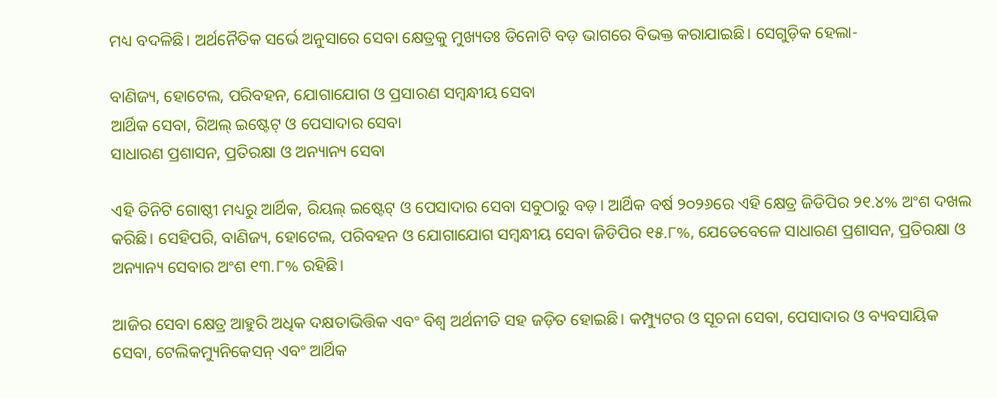ମଧ୍ୟ ବଦଳିଛି। ଅର୍ଥନୈତିକ ସର୍ଭେ ଅନୁସାରେ ସେବା କ୍ଷେତ୍ରକୁ ମୁଖ୍ୟତଃ ତିନୋଟି ବଡ଼ ଭାଗରେ ବିଭକ୍ତ କରାଯାଇଛି। ସେଗୁଡ଼ିକ ହେଲା-

ବାଣିଜ୍ୟ, ହୋଟେଲ, ପରିବହନ, ଯୋଗାଯୋଗ ଓ ପ୍ରସାରଣ ସମ୍ବନ୍ଧୀୟ ସେବା
ଆର୍ଥିକ ସେବା, ରିଅଲ୍ ଇଷ୍ଟେଟ୍ ଓ ପେସାଦାର ସେବା
ସାଧାରଣ ପ୍ରଶାସନ, ପ୍ରତିରକ୍ଷା ଓ ଅନ୍ୟାନ୍ୟ ସେବା

ଏହି ତିନିଟି ଗୋଷ୍ଠୀ ମଧ୍ୟରୁ ଆର୍ଥିକ, ରିୟଲ୍ ଇଷ୍ଟେଟ୍ ଓ ପେସାଦାର ସେବା ସବୁଠାରୁ ବଡ଼। ଆର୍ଥିକ ବର୍ଷ ୨୦୨୬ରେ ଏହି କ୍ଷେତ୍ର ଜିଡିପିର ୨୧.୪% ଅଂଶ ଦଖଲ କରିଛି। ସେହିପରି, ବାଣିଜ୍ୟ, ହୋଟେଲ, ପରିବହନ ଓ ଯୋଗାଯୋଗ ସମ୍ବନ୍ଧୀୟ ସେବା ଜିଡିପିର ୧୫.୮%, ଯେତେବେଳେ ସାଧାରଣ ପ୍ରଶାସନ, ପ୍ରତିରକ୍ଷା ଓ ଅନ୍ୟାନ୍ୟ ସେବାର ଅଂଶ ୧୩.୮% ରହିଛି।

ଆଜିର ସେବା କ୍ଷେତ୍ର ଆହୁରି ଅଧିକ ଦକ୍ଷତାଭିତ୍ତିକ ଏବଂ ବିଶ୍ୱ ଅର୍ଥନୀତି ସହ ଜଡ଼ିତ ହୋଇଛି। କମ୍ପ୍ୟୁଟର ଓ ସୂଚନା ସେବା, ପେସାଦାର ଓ ବ୍ୟବସାୟିକ ସେବା, ଟେଲିକମ୍ୟୁନିକେସନ୍ ଏବଂ ଆର୍ଥିକ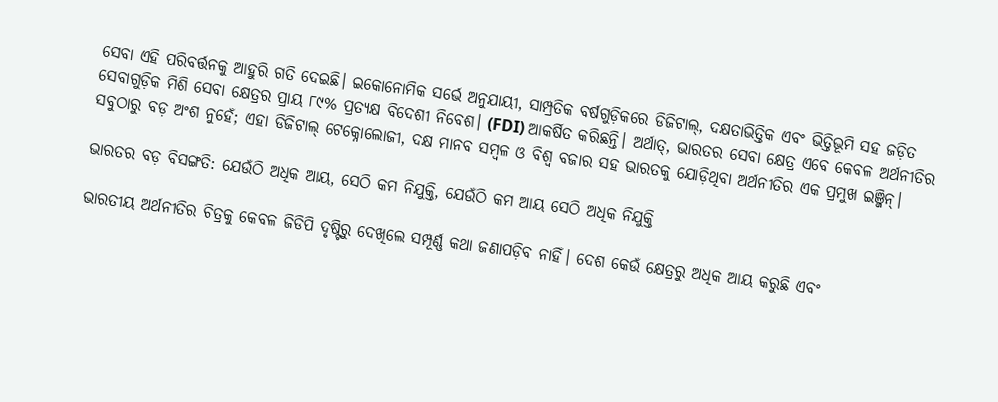ସେବା ଏହି ପରିବର୍ତ୍ତନକୁ ଆହୁରି ଗତି ଦେଇଛି। ଇକୋନୋମିକ ସର୍ଭେ ଅନୁଯାୟୀ, ସାମ୍ପ୍ରତିକ ବର୍ଷଗୁଡ଼ିକରେ ଡିଜିଟାଲ୍, ଦକ୍ଷତାଭିତ୍ତିକ ଏବଂ ଭିତ୍ତିଭୂମି ସହ ଜଡ଼ିତ ସେବାଗୁଡ଼ିକ ମିଶି ସେବା କ୍ଷେତ୍ରର ପ୍ରାୟ ୮୯% ପ୍ରତ୍ୟକ୍ଷ ବିଦେଶୀ ନିବେଶ। (FDI) ଆକର୍ଷିତ କରିଛନ୍ତି। ଅର୍ଥାତ୍, ଭାରତର ସେବା କ୍ଷେତ୍ର ଏବେ କେବଳ ଅର୍ଥନୀତିର ସବୁଠାରୁ ବଡ଼ ଅଂଶ ନୁହେଁ; ଏହା ଡିଜିଟାଲ୍ ଟେକ୍ନୋଲୋଜୀ, ଦକ୍ଷ ମାନବ ସମ୍ବଳ ଓ ବିଶ୍ୱ ବଜାର ସହ ଭାରତକୁ ଯୋଡ଼ିଥିବା ଅର୍ଥନୀତିର ଏକ ପ୍ରମୁଖ ଇଞ୍ଜିନ୍।

ଭାରତର ବଡ଼ ବିସଙ୍ଗତି: ଯେଉଁଠି ଅଧିକ ଆୟ, ସେଠି କମ ନିଯୁକ୍ତି, ଯେଉଁଠି କମ ଆୟ ସେଠି ଅଧିକ ନିଯୁକ୍ତି

ଭାରତୀୟ ଅର୍ଥନୀତିର ଚିତ୍ରକୁ କେବଳ ଜିଡିପି ଦୃଷ୍ଟିରୁ ଦେଖିଲେ ସମ୍ପୂର୍ଣ୍ଣ କଥା ଜଣାପଡ଼ିବ ନାହିଁ। ଦେଶ କେଉଁ କ୍ଷେତ୍ରରୁ ଅଧିକ ଆୟ କରୁଛି ଏବଂ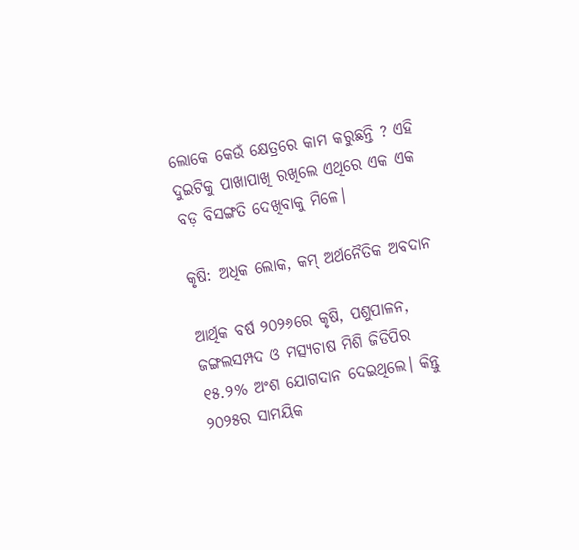ଲୋକେ କେଉଁ କ୍ଷେତ୍ରରେ କାମ କରୁଛନ୍ତି ? ଏହି ଦୁଇଟିକୁ ପାଖାପାଖି ରଖିଲେ ଏଥିରେ ଏକ ଏକ ବଡ଼ ବିସଙ୍ଗତି ଦେଖିବାକୁ ମିଳେ।

କୃଷି: ଅଧିକ ଲୋକ, କମ୍ ଅର୍ଥନୈତିକ ଅବଦାନ

ଆର୍ଥିକ ବର୍ଷ ୨୦୨୬ରେ କୃଷି, ପଶୁପାଳନ, ଜଙ୍ଗଲସମ୍ପଦ ଓ ମତ୍ସ୍ୟଚାଷ ମିଶି ଜିଡିପିର ୧୫.୨% ଅଂଶ ଯୋଗଦାନ ଦେଇଥିଲେ। କିନ୍ତୁ ୨୦୨୫ର ସାମୟିକ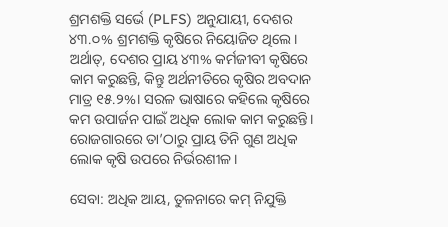ଶ୍ରମଶକ୍ତି ସର୍ଭେ (PLFS) ଅନୁଯାୟୀ, ଦେଶର ୪୩.୦% ଶ୍ରମଶକ୍ତି କୃଷିରେ ନିୟୋଜିତ ଥିଲେ। ଅର୍ଥାତ୍, ଦେଶର ପ୍ରାୟ ୪୩% କର୍ମଜୀବୀ କୃଷିରେ କାମ କରୁଛନ୍ତି, କିନ୍ତୁ ଅର୍ଥନୀତିରେ କୃଷିର ଅବଦାନ ମାତ୍ର ୧୫.୨%। ସରଳ ଭାଷାରେ କହିଲେ କୃଷିରେ କମ ଉପାର୍ଜନ ପାଇଁ ଅଧିକ ଲୋକ କାମ କରୁଛନ୍ତି। ରୋଜଗାରରେ ତା’ଠାରୁ ପ୍ରାୟ ତିନି ଗୁଣ ଅଧିକ ଲୋକ କୃଷି ଉପରେ ନିର୍ଭରଶୀଳ।

ସେବା: ଅଧିକ ଆୟ, ତୁଳନାରେ କମ୍ ନିଯୁକ୍ତି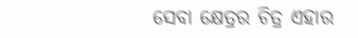ସେବା କ୍ଷେତ୍ରର ଚିତ୍ର ଏହାର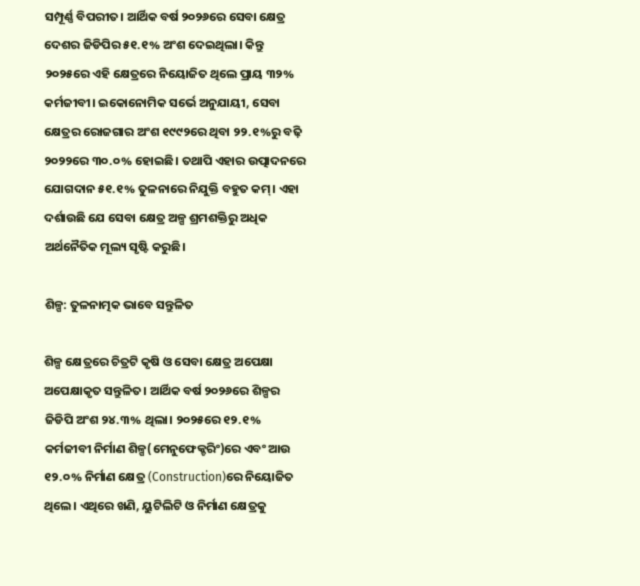ସମ୍ପୂର୍ଣ୍ଣ ବିପରୀତ। ଆର୍ଥିକ ବର୍ଷ ୨୦୨୬ରେ ସେବା କ୍ଷେତ୍ର ଦେଶର ଜିଡିପିର ୫୧.୧% ଅଂଶ ଦେଇଥିଲା। କିନ୍ତୁ ୨୦୨୫ରେ ଏହି କ୍ଷେତ୍ରରେ ନିୟୋଜିତ ଥିଲେ ପ୍ରାୟ ୩୨% କର୍ମଜୀବୀ। ଇକୋନୋମିକ ସର୍ଭେ ଅନୁଯାୟୀ, ସେବା କ୍ଷେତ୍ରର ରୋଜଗାର ଅଂଶ ୧୯୯୨ରେ ଥିବା ୨୨.୧%ରୁ ବଢ଼ି ୨୦୨୨ରେ ୩୦.୦% ହୋଇଛି। ତଥାପି ଏହାର ଉତ୍ପାଦନରେ ଯୋଗଦାନ ୫୧.୧% ତୁଳନାରେ ନିଯୁକ୍ତି ବହୁତ କମ୍। ଏହା ଦର୍ଶାଉଛି ଯେ ସେବା କ୍ଷେତ୍ର ଅଳ୍ପ ଶ୍ରମଶକ୍ତିରୁ ଅଧିକ ଅର୍ଥନୈତିକ ମୂଲ୍ୟ ସୃଷ୍ଟି କରୁଛି।

ଶିଳ୍ପ: ତୁଳନାତ୍ମକ ଭାବେ ସନ୍ତୁଳିତ

ଶିଳ୍ପ କ୍ଷେତ୍ରରେ ଚିତ୍ରଟି କୃଷି ଓ ସେବା କ୍ଷେତ୍ର ଅପେକ୍ଷା ଅପେକ୍ଷାକୃତ ସନ୍ତୁଳିତ। ଆର୍ଥିକ ବର୍ଷ ୨୦୨୬ରେ ଶିଳ୍ପର ଜିଡିପି ଅଂଶ ୨୪.୩% ଥିଲା। ୨୦୨୫ରେ ୧୨.୧% କର୍ମଜୀବୀ ନିର୍ମାଣ ଶିଳ୍ପ(ମେନୁଫେକ୍ଚରିଂ)ରେ ଏବଂ ଆଉ ୧୨.୦% ନିର୍ମାଣ କ୍ଷେତ୍ର (Construction)ରେ ନିୟୋଜିତ ଥିଲେ। ଏଥିରେ ଖଣି, ୟୁଟିଲିଟି ଓ ନିର୍ମାଣ କ୍ଷେତ୍ରକୁ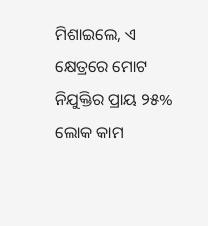ମିଶାଇଲେ, ଏ କ୍ଷେତ୍ରରେ ମୋଟ ନିଯୁକ୍ତିର ପ୍ରାୟ ୨୫% ଲୋକ କାମ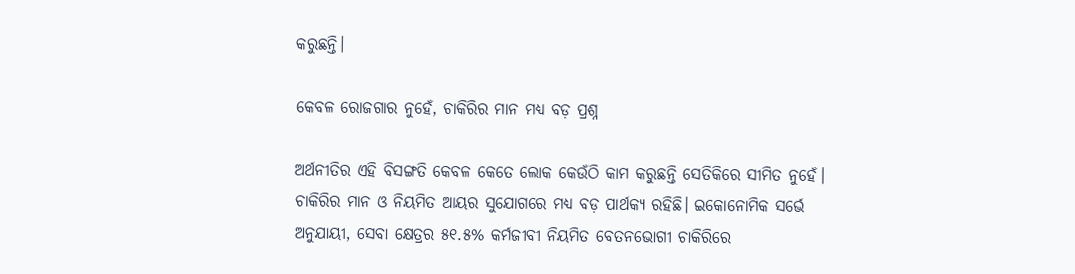କରୁଛନ୍ତି।

କେବଳ ରୋଜଗାର ନୁହେଁ, ଚାକିରିର ମାନ ମଧ୍ୟ ବଡ଼ ପ୍ରଶ୍ନ

ଅର୍ଥନୀତିର ଏହି ବିସଙ୍ଗତି କେବଳ କେତେ ଲୋକ କେଉଁଠି କାମ କରୁଛନ୍ତି ସେତିକିରେ ସୀମିତ ନୁହେଁ। ଚାକିରିର ମାନ ଓ ନିୟମିତ ଆୟର ସୁଯୋଗରେ ମଧ୍ୟ ବଡ଼ ପାର୍ଥକ୍ୟ ରହିଛି। ଇକୋନୋମିକ ସର୍ଭେ ଅନୁଯାୟୀ, ସେବା କ୍ଷେତ୍ରର ୫୧.୫% କର୍ମଜୀବୀ ନିୟମିତ ବେତନଭୋଗୀ ଚାକିରିରେ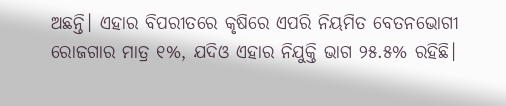ଅଛନ୍ତି। ଏହାର ବିପରୀତରେ କୃଷିରେ ଏପରି ନିୟମିତ ବେତନଭୋଗୀ ରୋଜଗାର ମାତ୍ର ୧%, ଯଦିଓ ଏହାର ନିଯୁକ୍ତି ଭାଗ ୨୫.୫% ରହିଛି।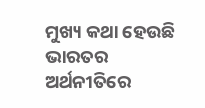ମୁଖ୍ୟ କଥା ହେଉଛି ଭାରତର ଅର୍ଥନୀତିରେ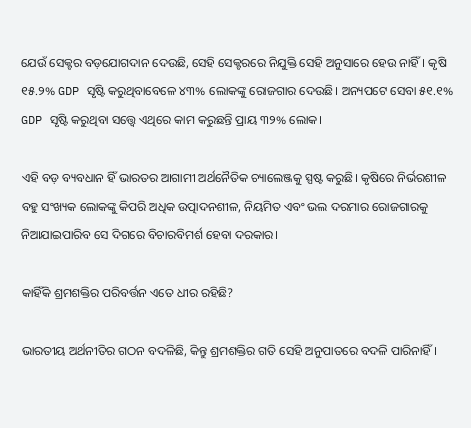ଯେଉଁ ସେକ୍ଟର ବଡ଼ଯୋଗଦାନ ଦେଉଛି, ସେହି ସେକ୍ଟରରେ ନିଯୁକ୍ତି ସେହି ଅନୁସାରେ ହେଉ ନାହିଁ। କୃଷି ୧୫.୨% GDP ସୃଷ୍ଟି କରୁଥିବାବେଳେ ୪୩% ଲୋକଙ୍କୁ ରୋଜଗାର ଦେଉଛି। ଅନ୍ୟପଟେ ସେବା ୫୧.୧% GDP ସୃଷ୍ଟି କରୁଥିବା ସତ୍ତ୍ୱେ ଏଥିରେ କାମ କରୁଛନ୍ତି ପ୍ରାୟ ୩୨% ଲୋକ।

ଏହି ବଡ଼ ବ୍ୟବଧାନ ହିଁ ଭାରତର ଆଗାମୀ ଅର୍ଥନୈତିକ ଚ୍ୟାଲେଞ୍ଜକୁ ସ୍ପଷ୍ଟ କରୁଛି। କୃଷିରେ ନିର୍ଭରଶୀଳ ବହୁ ସଂଖ୍ୟକ ଲୋକଙ୍କୁ କିପରି ଅଧିକ ଉତ୍ପାଦନଶୀଳ, ନିୟମିତ ଏବଂ ଭଲ ଦରମାର ରୋଜଗାରକୁ ନିଆଯାଇପାରିବ ସେ ଦିଗରେ ବିଚାରବିମର୍ଶ ହେବା ଦରକାର।

କାହିଁକି ଶ୍ରମଶକ୍ତିର ପରିବର୍ତ୍ତନ ଏତେ ଧୀର ରହିଛି?

ଭାରତୀୟ ଅର୍ଥନୀତିର ଗଠନ ବଦଳିଛି, କିନ୍ତୁ ଶ୍ରମଶକ୍ତିର ଗତି ସେହି ଅନୁପାତରେ ବଦଳି ପାରିନାହିଁ।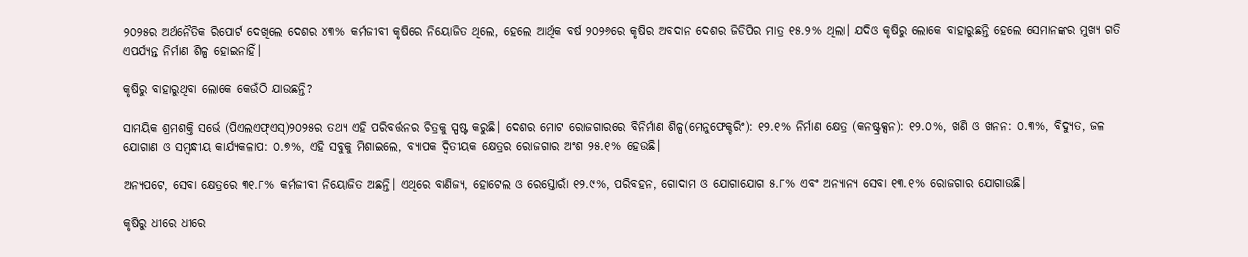୨୦୨୫ର ଅର୍ଥନୈତିକ ରିପୋର୍ଟ ଦେଖିଲେ ଦେଶର ୪୩% କର୍ମଜୀବୀ କୃଷିରେ ନିୟୋଜିତ ଥିଲେ, ହେଲେ ଆର୍ଥିକ ବର୍ଷ ୨୦୨୬ରେ କୃଷିର ଅବଦାନ ଦେଶର ଜିଡିପିର ମାତ୍ର ୧୫.୨% ଥିଲା। ଯଦିଓ କୃଷିରୁ ଲୋକେ ବାହାରୁଛନ୍ତି ହେଲେ ସେମାନଙ୍କର ମୁଖ୍ୟ ଗତି ଏପର୍ଯ୍ୟନ୍ତ ନିର୍ମାଣ ଶିଳ୍ପ ହୋଇନାହିଁ।

କୃଷିରୁ ବାହାରୁଥିବା ଲୋକେ କେଉଁଠି ଯାଉଛନ୍ତି?

ସାମୟିକ ଶ୍ରମଶକ୍ତି ସର୍ଭେ (ପିଏଲଏଫ୍ଏସ୍)୨୦୨୫ର ତଥ୍ୟ ଏହି ପରିବର୍ତ୍ତନର ଚିତ୍ରକୁ ସ୍ପଷ୍ଟ କରୁଛି। ଦେଶର ମୋଟ ରୋଜଗାରରେ ବିନିର୍ମାଣ ଶିଳ୍ପ(ମେନୁଫେକ୍ଚରିଂ): ୧୨.୧% ନିର୍ମାଣ କ୍ଷେତ୍ର (କନଷ୍ଟ୍ରକ୍ସନ): ୧୨.୦%, ଖଣି ଓ ଖନନ: ୦.୩%, ବିଦ୍ୟୁତ, ଜଳ ଯୋଗାଣ ଓ ସମ୍ବନ୍ଧୀୟ କାର୍ଯ୍ୟକଳାପ: ୦.୭%, ଏହି ସବୁକୁ ମିଶାଇଲେ, ବ୍ୟାପକ ଦ୍ୱିତୀୟକ କ୍ଷେତ୍ରର ରୋଜଗାର ଅଂଶ ୨୫.୧% ହେଉଛି।

ଅନ୍ୟପଟେ, ସେବା କ୍ଷେତ୍ରରେ ୩୧.୮% କର୍ମଜୀବୀ ନିୟୋଜିତ ଅଛନ୍ତି। ଏଥିରେ ବାଣିଜ୍ୟ, ହୋଟେଲ ଓ ରେସ୍ତୋରାଁ ୧୨.୯%, ପରିବହନ, ଗୋଦାମ ଓ ଯୋଗାଯୋଗ ୫.୮% ଏବଂ ଅନ୍ୟାନ୍ୟ ସେବା ୧୩.୧% ରୋଜଗାର ଯୋଗାଉଛି।

କୃଷିରୁ ଧୀରେ ଧୀରେ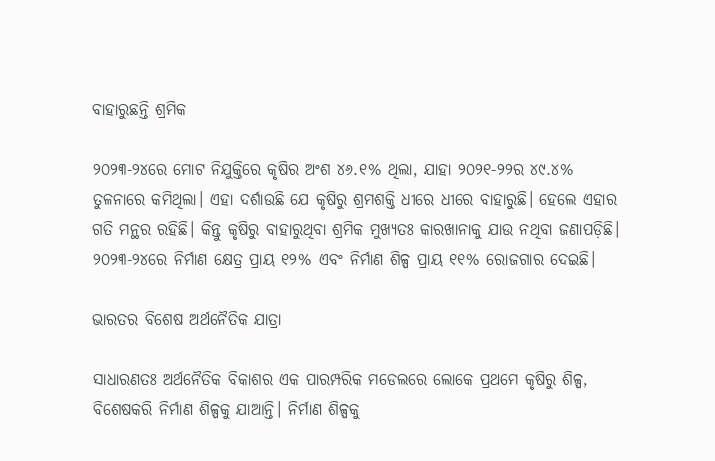ବାହାରୁଛନ୍ତି ଶ୍ରମିକ

୨୦୨୩-୨୪ରେ ମୋଟ ନିଯୁକ୍ତିରେ କୃଷିର ଅଂଶ ୪୬.୧% ଥିଲା, ଯାହା ୨୦୨୧-୨୨ର ୪୯.୪% ତୁଳନାରେ କମିଥିଲା। ଏହା ଦର୍ଶାଉଛି ଯେ କୃଷିରୁ ଶ୍ରମଶକ୍ତି ଧୀରେ ଧୀରେ ବାହାରୁଛି। ହେଲେ ଏହାର ଗତି ମନ୍ଥର ରହିଛି। କିନ୍ତୁ କୃଷିରୁ ବାହାରୁଥିବା ଶ୍ରମିକ ମୁଖ୍ୟତଃ କାରଖାନାକୁ ଯାଉ ନଥିବା ଜଣାପଡ଼ିଛି। ୨୦୨୩-୨୪ରେ ନିର୍ମାଣ କ୍ଷେତ୍ର ପ୍ରାୟ ୧୨% ଏବଂ ନିର୍ମାଣ ଶିଳ୍ପ ପ୍ରାୟ ୧୧% ରୋଜଗାର ଦେଇଛି।

ଭାରତର ବିଶେଷ ଅର୍ଥନୈତିକ ଯାତ୍ରା

ସାଧାରଣତଃ ଅର୍ଥନୈତିକ ବିକାଶର ଏକ ପାରମ୍ପରିକ ମଡେଲରେ ଲୋକେ ପ୍ରଥମେ କୃଷିରୁ ଶିଳ୍ପ, ବିଶେଷକରି ନିର୍ମାଣ ଶିଳ୍ପକୁ ଯାଆନ୍ତି। ନିର୍ମାଣ ଶିଳ୍ପକୁ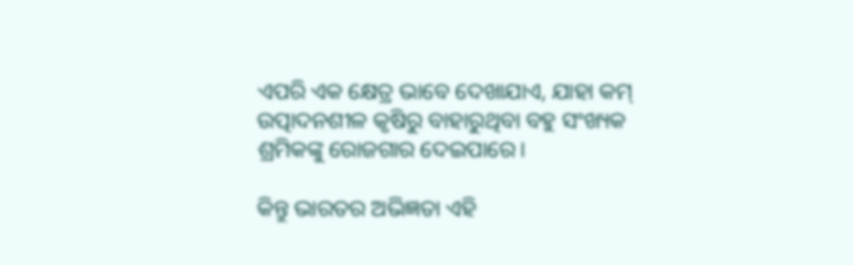ଏପରି ଏକ କ୍ଷେତ୍ର ଭାବେ ଦେଖାଯାଏ, ଯାହା କମ୍ ଉତ୍ପାଦନଶୀଳ କୃଷିରୁ ବାହାରୁଥିବା ବହୁ ସଂଖ୍ୟକ ଶ୍ରମିକଙ୍କୁ ରୋଜଗାର ଦେଇପାରେ।

କିନ୍ତୁ ଭାରତର ଅଭିଜ୍ଞତା ଏହି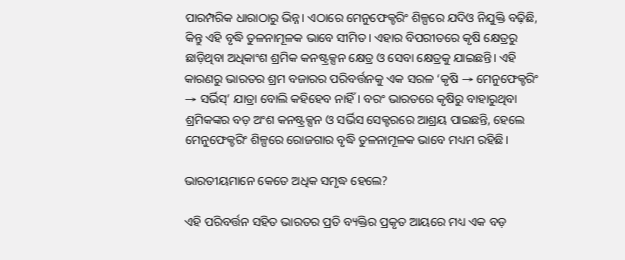ପାରମ୍ପରିକ ଧାରାଠାରୁ ଭିନ୍ନ। ଏଠାରେ ମେନୁଫେକ୍ଚରିଂ ଶିଳ୍ପରେ ଯଦିଓ ନିଯୁକ୍ତି ବଢ଼ିଛି, କିନ୍ତୁ ଏହି ବୃଦ୍ଧି ତୁଳନାମୂଳକ ଭାବେ ସୀମିତ। ଏହାର ବିପରୀତରେ କୃଷି କ୍ଷେତ୍ରରୁ ଛାଡ଼ିଥିବା ଅଧିକାଂଶ ଶ୍ରମିକ କନଷ୍ଟ୍ରକ୍ସନ କ୍ଷେତ୍ର ଓ ସେବା କ୍ଷେତ୍ରକୁ ଯାଇଛନ୍ତି। ଏହି କାରଣରୁ ଭାରତର ଶ୍ରମ ବଜାରର ପରିବର୍ତ୍ତନକୁ ଏକ ସରଳ ‘କୃଷି → ମେନୁଫେକ୍ଚରିଂ → ସର୍ଭିସ୍’ ଯାତ୍ରା ବୋଲି କହିହେବ ନାହିଁ। ବରଂ ଭାରତରେ କୃଷିରୁ ବାହାରୁଥିବା ଶ୍ରମିକଙ୍କର ବଡ଼ ଅଂଶ କନଷ୍ଟ୍ରକ୍ସନ ଓ ସର୍ଭିସ ସେକ୍ଟରରେ ଆଶ୍ରୟ ପାଇଛନ୍ତି, ହେଲେ ମେନୁଫେକ୍ଚରିଂ ଶିଳ୍ପରେ ରୋଜଗାର ବୃଦ୍ଧି ତୁଳନାମୂଳକ ଭାବେ ମଧ୍ୟମ ରହିଛି।

ଭାରତୀୟମାନେ କେତେ ଅଧିକ ସମୃଦ୍ଧ ହେଲେ?

ଏହି ପରିବର୍ତ୍ତନ ସହିତ ଭାରତର ପ୍ରତି ବ୍ୟକ୍ତିର ପ୍ରକୃତ ଆୟରେ ମଧ୍ୟ ଏକ ବଡ଼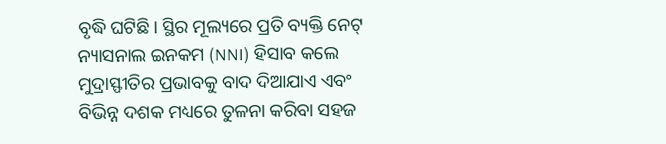ବୃଦ୍ଧି ଘଟିଛି। ସ୍ଥିର ମୂଲ୍ୟରେ ପ୍ରତି ବ୍ୟକ୍ତି ନେଟ୍ ନ୍ୟାସନାଲ ଇନକମ (NNI) ହିସାବ କଲେ ମୁଦ୍ରାସ୍ଫୀତିର ପ୍ରଭାବକୁ ବାଦ ଦିଆଯାଏ ଏବଂ ବିଭିନ୍ନ ଦଶକ ମଧ୍ୟରେ ତୁଳନା କରିବା ସହଜ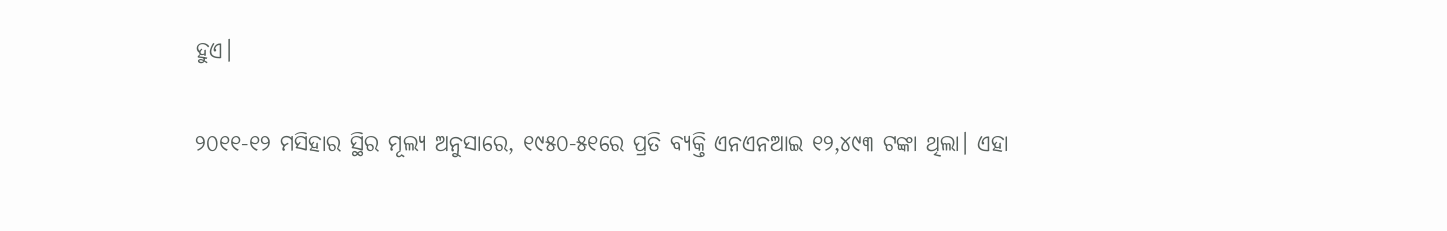ହୁଏ।

୨୦୧୧-୧୨ ମସିହାର ସ୍ଥିର ମୂଲ୍ୟ ଅନୁସାରେ, ୧୯୫୦-୫୧ରେ ପ୍ରତି ବ୍ୟକ୍ତି ଏନଏନଆଇ ୧୨,୪୯୩ ଟଙ୍କା ଥିଲା। ଏହା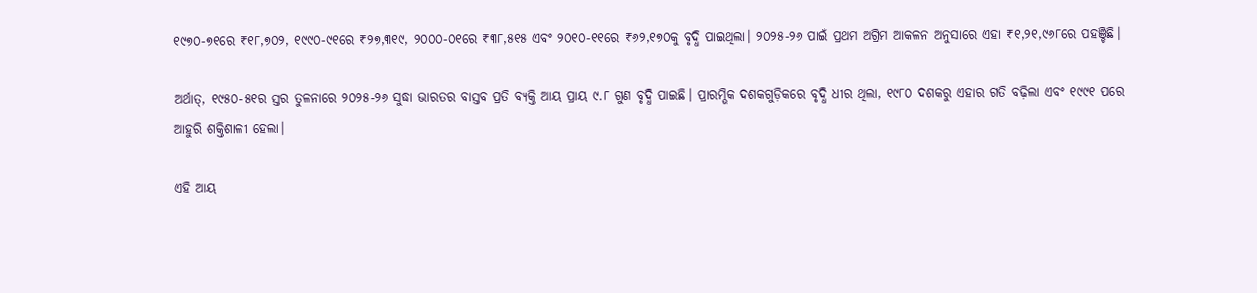୧୯୭୦-୭୧ରେ ₹୧୮,୭୦୨, ୧୯୯୦-୯୧ରେ ₹୨୭,୩୧୯, ୨୦୦୦-୦୧ରେ ₹୩୮,୫୧୫ ଏବଂ ୨୦୧୦-୧୧ରେ ₹୬୨,୧୭୦କୁ ବୃଦ୍ଧି ପାଇଥିଲା। ୨୦୨୫-୨୬ ପାଇଁ ପ୍ରଥମ ଅଗ୍ରିମ ଆକଳନ ଅନୁସାରେ ଏହା ₹୧,୨୧,୯୬୮ରେ ପହଞ୍ଚିଛି।

ଅର୍ଥାତ୍, ୧୯୫୦-୫୧ର ସ୍ତର ତୁଳନାରେ ୨୦୨୫-୨୬ ସୁଦ୍ଧା ଭାରତର ବାସ୍ତବ ପ୍ରତି ବ୍ୟକ୍ତି ଆୟ ପ୍ରାୟ ୯.୮ ଗୁଣ ବୃଦ୍ଧି ପାଇଛି। ପ୍ରାରମ୍ଭିକ ଦଶକଗୁଡ଼ିକରେ ବୃଦ୍ଧି ଧୀର ଥିଲା, ୧୯୮୦ ଦଶକରୁ ଏହାର ଗତି ବଢ଼ିଲା ଏବଂ ୧୯୯୧ ପରେ ଆହୁରି ଶକ୍ତିଶାଳୀ ହେଲା।

ଏହି ଆୟ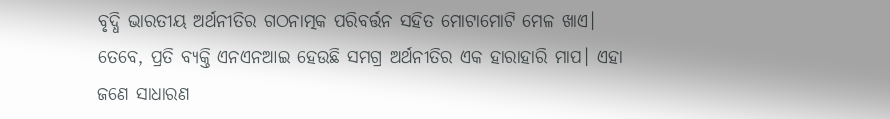ବୃଦ୍ଧି ଭାରତୀୟ ଅର୍ଥନୀତିର ଗଠନାତ୍ମକ ପରିବର୍ତ୍ତନ ସହିତ ମୋଟାମୋଟି ମେଳ ଖାଏ। ତେବେ, ପ୍ରତି ବ୍ୟକ୍ତି ଏନଏନଆଇ ହେଉଛି ସମଗ୍ର ଅର୍ଥନୀତିର ଏକ ହାରାହାରି ମାପ। ଏହା ଜଣେ ସାଧାରଣ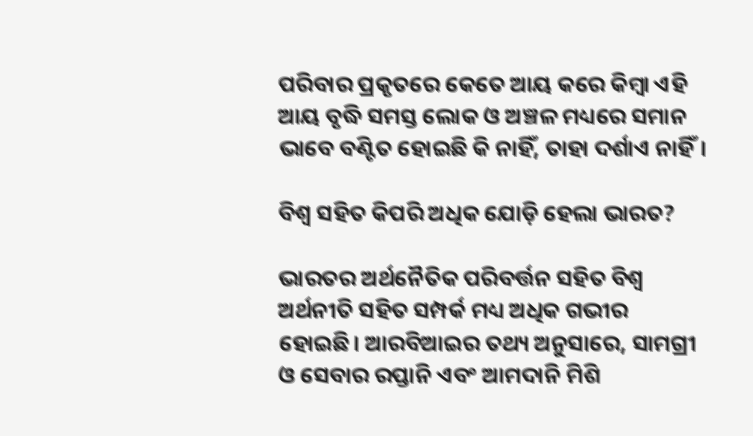ପରିବାର ପ୍ରକୃତରେ କେତେ ଆୟ କରେ କିମ୍ବା ଏହି ଆୟ ବୃଦ୍ଧି ସମସ୍ତ ଲୋକ ଓ ଅଞ୍ଚଳ ମଧ୍ୟରେ ସମାନ ଭାବେ ବଣ୍ଟିତ ହୋଇଛି କି ନାହିଁ, ତାହା ଦର୍ଶାଏ ନାହିଁ।

ବିଶ୍ୱ ସହିତ କିପରି ଅଧିକ ଯୋଡ଼ି ହେଲା ଭାରତ?

ଭାରତର ଅର୍ଥନୈତିକ ପରିବର୍ତ୍ତନ ସହିତ ବିଶ୍ୱ ଅର୍ଥନୀତି ସହିତ ସମ୍ପର୍କ ମଧ୍ୟ ଅଧିକ ଗଭୀର ହୋଇଛି। ଆରବିଆଇର ତଥ୍ୟ ଅନୁସାରେ, ସାମଗ୍ରୀ ଓ ସେବାର ରପ୍ତାନି ଏବଂ ଆମଦାନି ମିଶି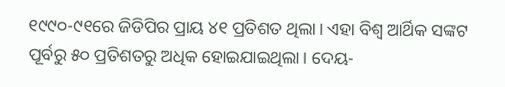୧୯୯୦-୯୧ରେ ଜିଡିପିର ପ୍ରାୟ ୪୧ ପ୍ରତିଶତ ଥିଲା। ଏହା ବିଶ୍ୱ ଆର୍ଥିକ ସଙ୍କଟ ପୂର୍ବରୁ ୫୦ ପ୍ରତିଶତରୁ ଅଧିକ ହୋଇଯାଇଥିଲା। ଦେୟ-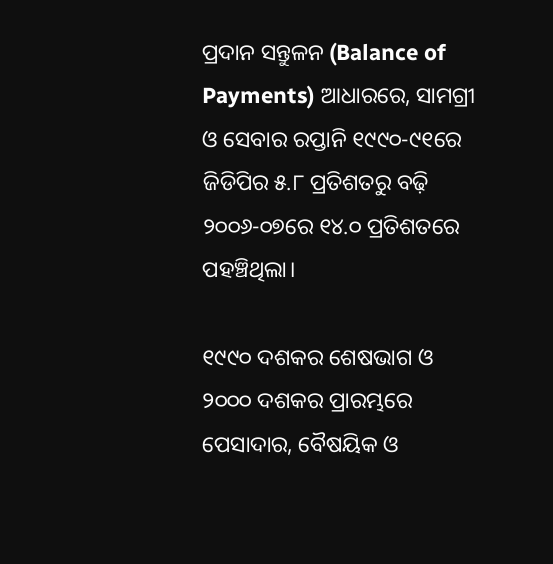ପ୍ରଦାନ ସନ୍ତୁଳନ (Balance of Payments) ଆଧାରରେ, ସାମଗ୍ରୀ ଓ ସେବାର ରପ୍ତାନି ୧୯୯୦-୯୧ରେ ଜିଡିପିର ୫.୮ ପ୍ରତିଶତରୁ ବଢ଼ି ୨୦୦୬-୦୭ରେ ୧୪.୦ ପ୍ରତିଶତରେ ପହଞ୍ଚିଥିଲା।

୧୯୯୦ ଦଶକର ଶେଷଭାଗ ଓ ୨୦୦୦ ଦଶକର ପ୍ରାରମ୍ଭରେ ପେସାଦାର, ବୈଷୟିକ ଓ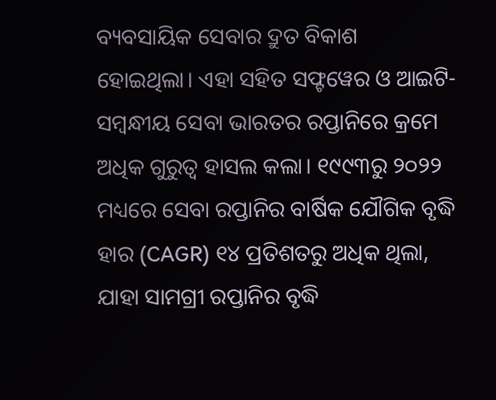ବ୍ୟବସାୟିକ ସେବାର ଦ୍ରୁତ ବିକାଶ ହୋଇଥିଲା। ଏହା ସହିତ ସଫ୍ଟୱେର ଓ ଆଇଟି-ସମ୍ବନ୍ଧୀୟ ସେବା ଭାରତର ରପ୍ତାନିରେ କ୍ରମେ ଅଧିକ ଗୁରୁତ୍ୱ ହାସଲ କଲା। ୧୯୯୩ରୁ ୨୦୨୨ ମଧ୍ୟରେ ସେବା ରପ୍ତାନିର ବାର୍ଷିକ ଯୌଗିକ ବୃଦ୍ଧି ହାର (CAGR) ୧୪ ପ୍ରତିଶତରୁ ଅଧିକ ଥିଲା, ଯାହା ସାମଗ୍ରୀ ରପ୍ତାନିର ବୃଦ୍ଧି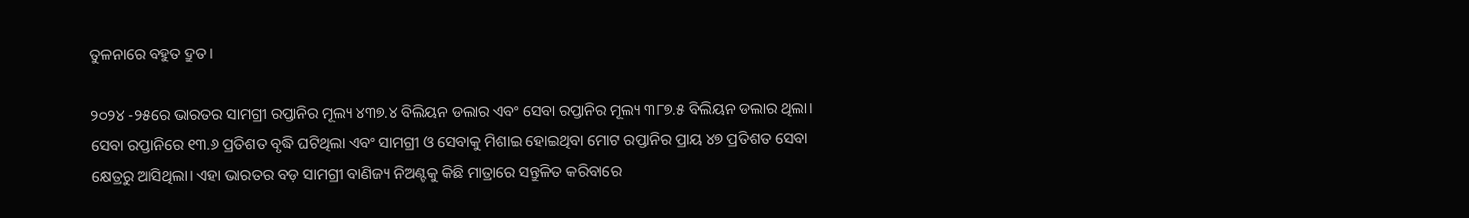ତୁଳନାରେ ବହୁତ ଦ୍ରୁତ।

୨୦୨୪ -୨୫ରେ ଭାରତର ସାମଗ୍ରୀ ରପ୍ତାନିର ମୂଲ୍ୟ ୪୩୭.୪ ବିଲିୟନ ଡଲାର ଏବଂ ସେବା ରପ୍ତାନିର ମୂଲ୍ୟ ୩୮୭.୫ ବିଲିୟନ ଡଲାର ଥିଲା। ସେବା ରପ୍ତାନିରେ ୧୩.୬ ପ୍ରତିଶତ ବୃଦ୍ଧି ଘଟିଥିଲା ଏବଂ ସାମଗ୍ରୀ ଓ ସେବାକୁ ମିଶାଇ ହୋଇଥିବା ମୋଟ ରପ୍ତାନିର ପ୍ରାୟ ୪୭ ପ୍ରତିଶତ ସେବା କ୍ଷେତ୍ରରୁ ଆସିଥିଲା। ଏହା ଭାରତର ବଡ଼ ସାମଗ୍ରୀ ବାଣିଜ୍ୟ ନିଅଣ୍ଟକୁ କିଛି ମାତ୍ରାରେ ସନ୍ତୁଳିତ କରିବାରେ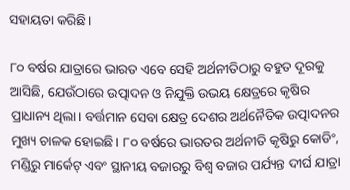ସହାୟତା କରିଛି।

୮୦ ବର୍ଷର ଯାତ୍ରାରେ ଭାରତ ଏବେ ସେହି ଅର୍ଥନୀତିଠାରୁ ବହୁତ ଦୂରକୁ ଆସିଛି, ଯେଉଁଠାରେ ଉତ୍ପାଦନ ଓ ନିଯୁକ୍ତି ଉଭୟ କ୍ଷେତ୍ରରେ କୃଷିର ପ୍ରାଧାନ୍ୟ ଥିଲା। ବର୍ତ୍ତମାନ ସେବା କ୍ଷେତ୍ର ଦେଶର ଅର୍ଥନୈତିକ ଉତ୍ପାଦନର ମୁଖ୍ୟ ଚାଳକ ହୋଇଛି। ୮୦ ବର୍ଷରେ ଭାରତର ଅର୍ଥନୀତି କୃଷିରୁ କୋଡିଂ, ମଣ୍ଡିରୁ ମାର୍କେଟ୍ ଏବଂ ସ୍ଥାନୀୟ ବଜାରରୁ ବିଶ୍ୱ ବଜାର ପର୍ଯ୍ୟନ୍ତ ଦୀର୍ଘ ଯାତ୍ରା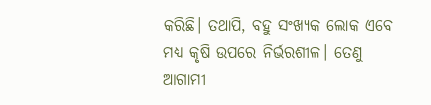କରିଛି। ତଥାପି, ବହୁ ସଂଖ୍ୟକ ଲୋକ ଏବେ ମଧ୍ୟ କୃଷି ଉପରେ ନିର୍ଭରଶୀଳ। ତେଣୁ ଆଗାମୀ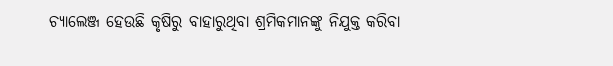ଚ୍ୟାଲେଞ୍ଜ ହେଉଛି କୃଷିରୁ ବାହାରୁଥିବା ଶ୍ରମିକମାନଙ୍କୁ ନିଯୁକ୍ତ କରିବା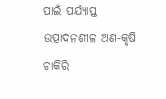ପାଇଁ ପର୍ଯ୍ୟାପ୍ତ ଉତ୍ପାଦନଶୀଳ ଅଣ-କୃଷି ଚାକିରି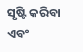ସୃଷ୍ଟି କରିବା ଏବଂ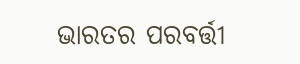ଭାରତର ପରବର୍ତ୍ତୀ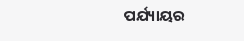ପର୍ଯ୍ୟାୟର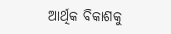ଆର୍ଥିକ ବିକାଶକୁ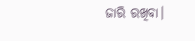ଜାରି ରଖିବା।